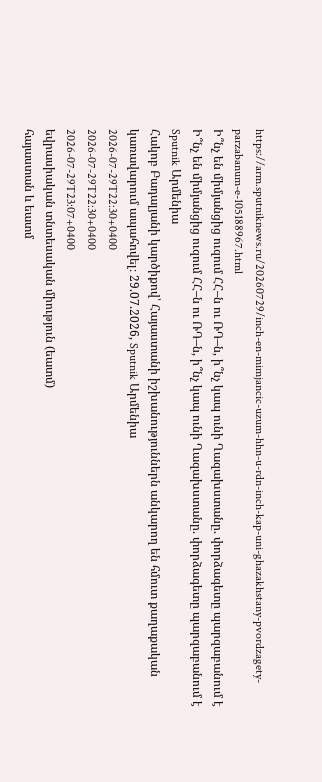https://arm.sputniknews.ru/20260729/inch-en-mimjancic-uzum-hhn-u-rdn-inch-kap-uni-ghazakhstany-pvordzagety-parzabanum-e-105188967.html
Ի՞նչ են միմյանցից ուզում ՀՀ–ն ու ՌԴ–ն, ի՞նչ կապ ունի Ղազախստանը. փորձագետը պարզաբանում է
Ի՞նչ են միմյանցից ուզում ՀՀ–ն ու ՌԴ–ն, ի՞նչ կապ ունի Ղազախստանը. փորձագետը պարզաբանում է
Sputnik Արմենիա
Հակոբ Բադալյանի կարծիքով՝ Հայաստանի իշխանություններն անկարող են հմուտ քաղաքական կառավարում ապահովել։ 29.07.2026, Sputnik Արմենիա
2026-07-29T22:30+0400
2026-07-29T22:30+0400
2026-07-29T23:07+0400
եվրասիական տնտեսական միություն (եատմ)
հայաստան և եատմ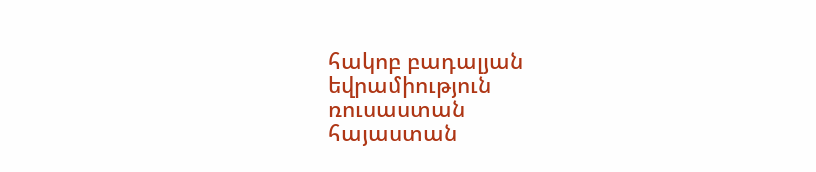հակոբ բադալյան
եվրամիություն
ռուսաստան
հայաստան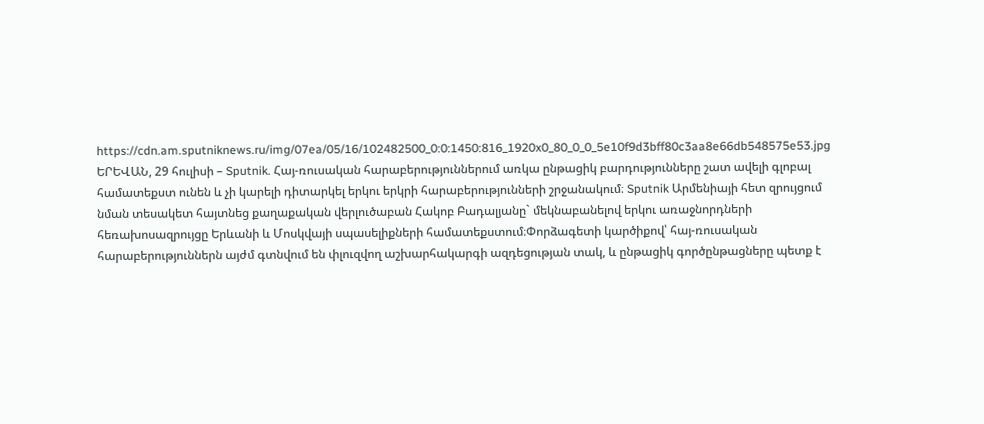https://cdn.am.sputniknews.ru/img/07ea/05/16/102482500_0:0:1450:816_1920x0_80_0_0_5e10f9d3bff80c3aa8e66db548575e53.jpg
ԵՐԵՎԱՆ, 29 հուլիսի – Sputnik. Հայ-ռուսական հարաբերություններում առկա ընթացիկ բարդությունները շատ ավելի գլոբալ համատեքստ ունեն և չի կարելի դիտարկել երկու երկրի հարաբերությունների շրջանակում։ Sputnik Արմենիայի հետ զրույցում նման տեսակետ հայտնեց քաղաքական վերլուծաբան Հակոբ Բադալյանը` մեկնաբանելով երկու առաջնորդների հեռախոսազրույցը Երևանի և Մոսկվայի սպասելիքների համատեքստում։Փորձագետի կարծիքով՝ հայ-ռուսական հարաբերություններն այժմ գտնվում են փլուզվող աշխարհակարգի ազդեցության տակ, և ընթացիկ գործընթացները պետք է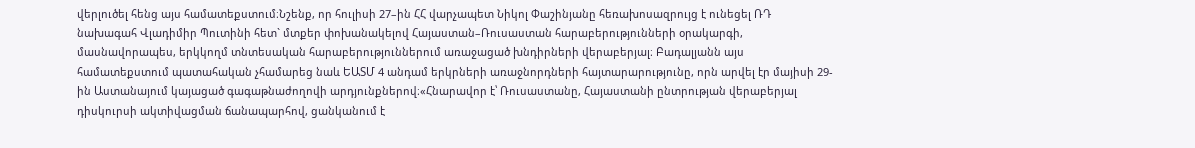վերլուծել հենց այս համատեքստում։Նշենք, որ հուլիսի 27–ին ՀՀ վարչապետ Նիկոլ Փաշինյանը հեռախոսազրույց է ունեցել ՌԴ նախագահ Վլադիմիր Պուտինի հետ` մտքեր փոխանակելով Հայաստան–Ռուսաստան հարաբերությունների օրակարգի, մասնավորապես, երկկողմ տնտեսական հարաբերություններում առաջացած խնդիրների վերաբերյալ։ Բադալյանն այս համատեքստում պատահական չհամարեց նաև ԵԱՏՄ 4 անդամ երկրների առաջնորդների հայտարարությունը, որն արվել էր մայիսի 29-ին Աստանայում կայացած գագաթնաժողովի արդյունքներով։«Հնարավոր է՝ Ռուսաստանը, Հայաստանի ընտրության վերաբերյալ դիսկուրսի ակտիվացման ճանապարհով, ցանկանում է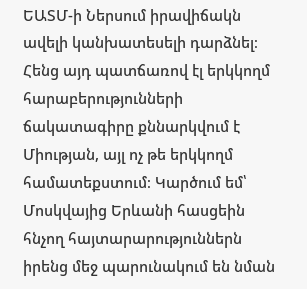ԵԱՏՄ-ի Ներսում իրավիճակն ավելի կանխատեսելի դարձնել։ Հենց այդ պատճառով էլ երկկողմ հարաբերությունների ճակատագիրը քննարկվում է Միության, այլ ոչ թե երկկողմ համատեքստում։ Կարծում եմ՝ Մոսկվայից Երևանի հասցեին հնչող հայտարարություններն իրենց մեջ պարունակում են նման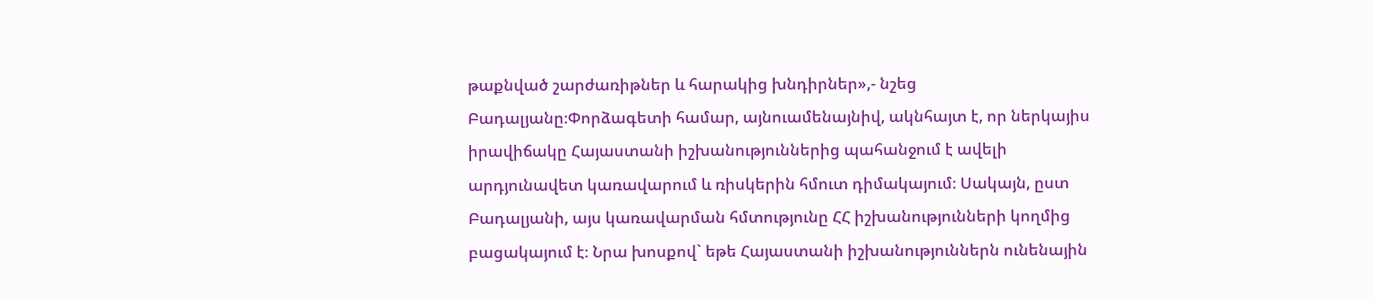թաքնված շարժառիթներ և հարակից խնդիրներ»,- նշեց Բադալյանը։Փորձագետի համար, այնուամենայնիվ, ակնհայտ է, որ ներկայիս իրավիճակը Հայաստանի իշխանություններից պահանջում է ավելի արդյունավետ կառավարում և ռիսկերին հմուտ դիմակայում։ Սակայն, ըստ Բադալյանի, այս կառավարման հմտությունը ՀՀ իշխանությունների կողմից բացակայում է։ Նրա խոսքով` եթե Հայաստանի իշխանություններն ունենային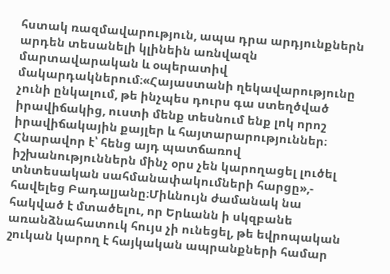հստակ ռազմավարություն, ապա դրա արդյունքներն արդեն տեսանելի կլինեին առնվազն մարտավարական և օպերատիվ մակարդակներում։«Հայաստանի ղեկավարությունը չունի ընկալում, թե ինչպես դուրս գա ստեղծված իրավիճակից, ուստի մենք տեսնում ենք լոկ որոշ իրավիճակային քայլեր և հայտարարություններ։ Հնարավոր է՝ հենց այդ պատճառով իշխանություններն մինչ օրս չեն կարողացել լուծել տնտեսական սահմանափակումների հարցը»,- հավելեց Բադալյանը։Միևնույն ժամանակ նա հակված է մտածելու, որ Երևանն ի սկզբանե առանձնահատուկ հույս չի ունեցել, թե եվրոպական շուկան կարող է հայկական ապրանքների համար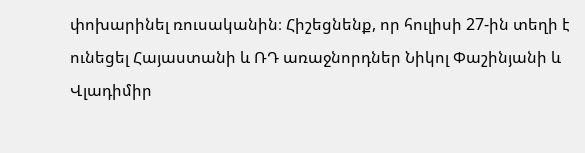փոխարինել ռուսականին։ Հիշեցնենք, որ հուլիսի 27-ին տեղի է ունեցել Հայաստանի և ՌԴ առաջնորդներ Նիկոլ Փաշինյանի և Վլադիմիր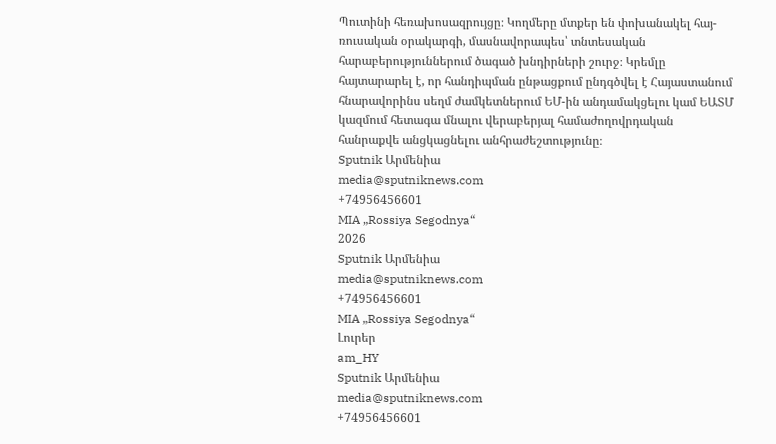Պուտինի հեռախոսազրույցը։ Կողմերը մտքեր են փոխանակել հայ-ռուսական օրակարգի, մասնավորապես՝ տնտեսական հարաբերություններում ծագած խնդիրների շուրջ։ Կրեմլը հայտարարել է, որ հանդիպման ընթացքում ընդգծվել է Հայաստանում հնարավորինս սեղմ ժամկետներում ԵՄ-ին անդամակցելու կամ ԵԱՏՄ կազմում հետագա մնալու վերաբերյալ համաժողովրդական հանրաքվե անցկացնելու անհրաժեշտությունը։
Sputnik Արմենիա
media@sputniknews.com
+74956456601
MIA „Rossiya Segodnya“
2026
Sputnik Արմենիա
media@sputniknews.com
+74956456601
MIA „Rossiya Segodnya“
Լուրեր
am_HY
Sputnik Արմենիա
media@sputniknews.com
+74956456601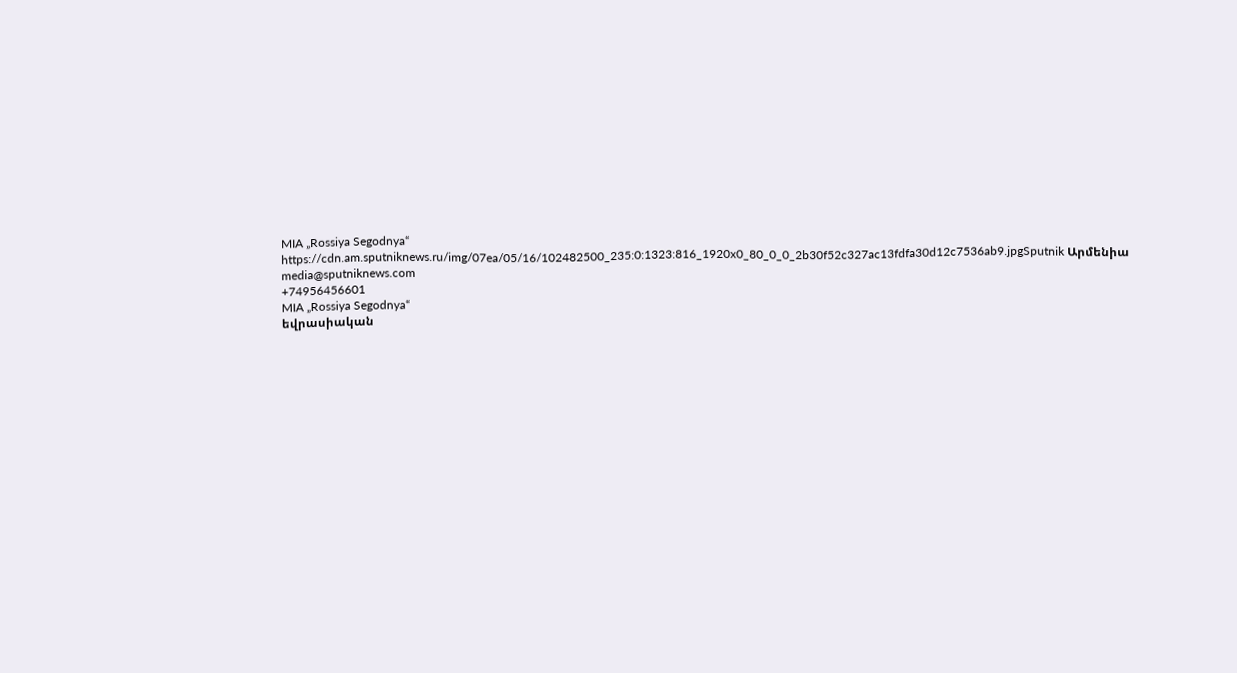MIA „Rossiya Segodnya“
https://cdn.am.sputniknews.ru/img/07ea/05/16/102482500_235:0:1323:816_1920x0_80_0_0_2b30f52c327ac13fdfa30d12c7536ab9.jpgSputnik Արմենիա
media@sputniknews.com
+74956456601
MIA „Rossiya Segodnya“
եվրասիական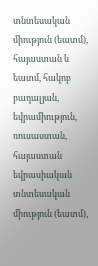տնտեսական միություն (եատմ), հայաստան և եատմ, հակոբ բադալյան, եվրամիություն, ռուսաստան, հայաստան
եվրասիական տնտեսական միություն (եատմ),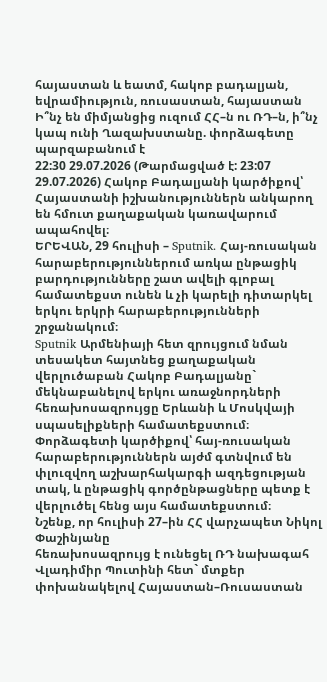հայաստան և եատմ, հակոբ բադալյան, եվրամիություն, ռուսաստան, հայաստան
Ի՞նչ են միմյանցից ուզում ՀՀ–ն ու ՌԴ–ն, ի՞նչ կապ ունի Ղազախստանը. փորձագետը պարզաբանում է
22:30 29.07.2026 (Թարմացված է: 23:07 29.07.2026) Հակոբ Բադալյանի կարծիքով՝ Հայաստանի իշխանություններն անկարող են հմուտ քաղաքական կառավարում ապահովել։
ԵՐԵՎԱՆ, 29 հուլիսի – Sputnik. Հայ-ռուսական հարաբերություններում առկա ընթացիկ բարդությունները շատ ավելի գլոբալ համատեքստ ունեն և չի կարելի դիտարկել երկու երկրի հարաբերությունների շրջանակում։
Sputnik Արմենիայի հետ զրույցում նման տեսակետ հայտնեց քաղաքական վերլուծաբան Հակոբ Բադալյանը` մեկնաբանելով երկու առաջնորդների հեռախոսազրույցը Երևանի և Մոսկվայի սպասելիքների համատեքստում։
Փորձագետի կարծիքով՝ հայ-ռուսական հարաբերություններն այժմ գտնվում են փլուզվող աշխարհակարգի ազդեցության տակ, և ընթացիկ գործընթացները պետք է վերլուծել հենց այս համատեքստում։
Նշենք, որ հուլիսի 27–ին ՀՀ վարչապետ Նիկոլ Փաշինյանը
հեռախոսազրույց է ունեցել ՌԴ նախագահ Վլադիմիր Պուտինի հետ` մտքեր փոխանակելով Հայաստան–Ռուսաստան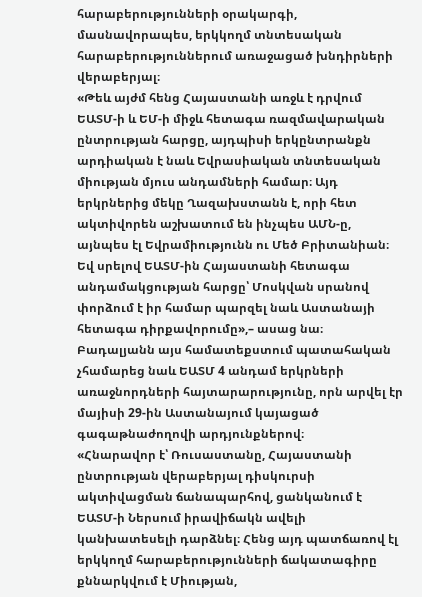հարաբերությունների օրակարգի, մասնավորապես, երկկողմ տնտեսական հարաբերություններում առաջացած խնդիրների վերաբերյալ։
«Թեև այժմ հենց Հայաստանի առջև է դրվում ԵԱՏՄ-ի և ԵՄ-ի միջև հետագա ռազմավարական ընտրության հարցը, այդպիսի երկընտրանքն արդիական է նաև Եվրասիական տնտեսական միության մյուս անդամների համար։ Այդ երկրներից մեկը Ղազախստանն է, որի հետ ակտիվորեն աշխատում են ինչպես ԱՄՆ-ը, այնպես էլ Եվրամիությունն ու Մեծ Բրիտանիան։ Եվ սրելով ԵԱՏՄ-ին Հայաստանի հետագա անդամակցության հարցը՝ Մոսկվան սրանով փորձում է իր համար պարզել նաև Աստանայի հետագա դիրքավորումը»,– ասաց նա։
Բադալյանն այս համատեքստում պատահական չհամարեց նաև ԵԱՏՄ 4 անդամ երկրների առաջնորդների հայտարարությունը, որն արվել էր մայիսի 29-ին Աստանայում կայացած գագաթնաժողովի արդյունքներով։
«Հնարավոր է՝ Ռուսաստանը, Հայաստանի ընտրության վերաբերյալ դիսկուրսի ակտիվացման ճանապարհով, ցանկանում է ԵԱՏՄ-ի Ներսում իրավիճակն ավելի կանխատեսելի դարձնել։ Հենց այդ պատճառով էլ երկկողմ հարաբերությունների ճակատագիրը քննարկվում է Միության,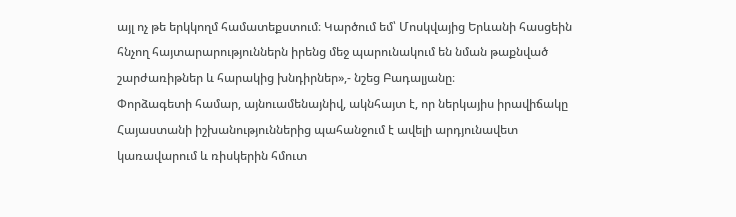այլ ոչ թե երկկողմ համատեքստում։ Կարծում եմ՝ Մոսկվայից Երևանի հասցեին հնչող հայտարարություններն իրենց մեջ պարունակում են նման թաքնված շարժառիթներ և հարակից խնդիրներ»,- նշեց Բադալյանը։
Փորձագետի համար, այնուամենայնիվ, ակնհայտ է, որ ներկայիս իրավիճակը Հայաստանի իշխանություններից պահանջում է ավելի արդյունավետ կառավարում և ռիսկերին հմուտ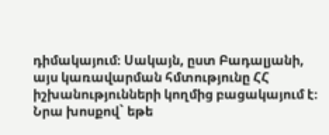դիմակայում։ Սակայն, ըստ Բադալյանի, այս կառավարման հմտությունը ՀՀ իշխանությունների կողմից բացակայում է։ Նրա խոսքով` եթե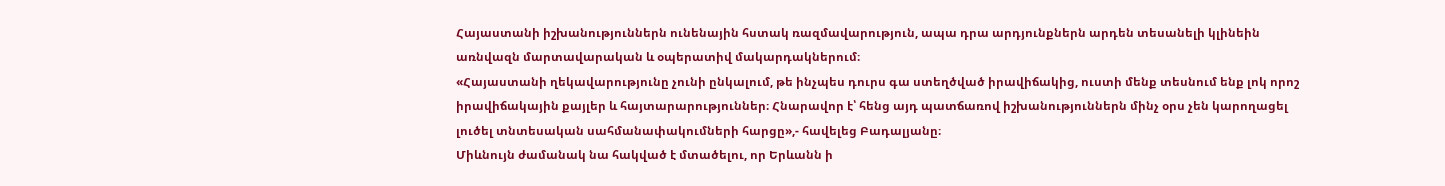Հայաստանի իշխանություններն ունենային հստակ ռազմավարություն, ապա դրա արդյունքներն արդեն տեսանելի կլինեին առնվազն մարտավարական և օպերատիվ մակարդակներում։
«Հայաստանի ղեկավարությունը չունի ընկալում, թե ինչպես դուրս գա ստեղծված իրավիճակից, ուստի մենք տեսնում ենք լոկ որոշ իրավիճակային քայլեր և հայտարարություններ։ Հնարավոր է՝ հենց այդ պատճառով իշխանություններն մինչ օրս չեն կարողացել լուծել տնտեսական սահմանափակումների հարցը»,- հավելեց Բադալյանը։
Միևնույն ժամանակ նա հակված է մտածելու, որ Երևանն ի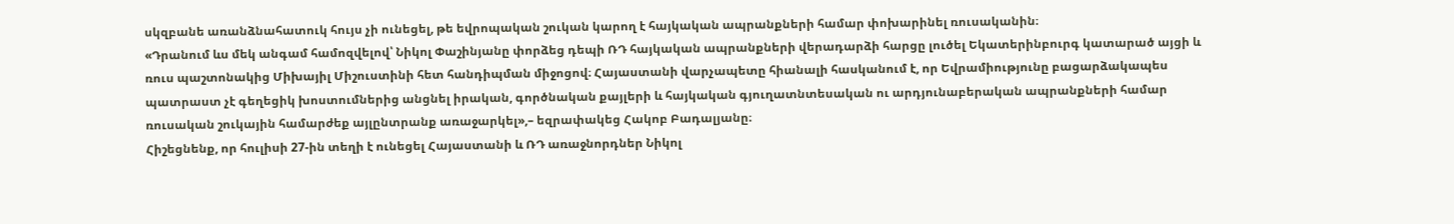սկզբանե առանձնահատուկ հույս չի ունեցել, թե եվրոպական շուկան կարող է հայկական ապրանքների համար փոխարինել ռուսականին։
«Դրանում ևս մեկ անգամ համոզվելով՝ Նիկոլ Փաշինյանը փորձեց դեպի ՌԴ հայկական ապրանքների վերադարձի հարցը լուծել Եկատերինբուրգ կատարած այցի և ռուս պաշտոնակից Միխայիլ Միշուստինի հետ հանդիպման միջոցով։ Հայաստանի վարչապետը հիանալի հասկանում է, որ Եվրամիությունը բացարձակապես պատրաստ չէ գեղեցիկ խոստումներից անցնել իրական, գործնական քայլերի և հայկական գյուղատնտեսական ու արդյունաբերական ապրանքների համար ռուսական շուկային համարժեք այլընտրանք առաջարկել»,– եզրափակեց Հակոբ Բադալյանը։
Հիշեցնենք, որ հուլիսի 27-ին տեղի է ունեցել Հայաստանի և ՌԴ առաջնորդներ Նիկոլ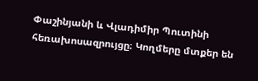Փաշինյանի և Վլադիմիր Պուտինի
հեռախոսազրույցը։ Կողմերը մտքեր են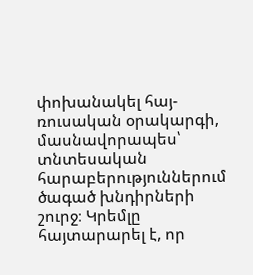փոխանակել հայ-ռուսական օրակարգի, մասնավորապես՝ տնտեսական հարաբերություններում ծագած խնդիրների շուրջ։ Կրեմլը հայտարարել է, որ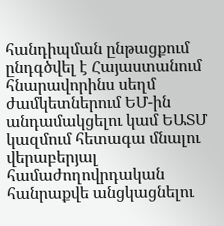հանդիպման ընթացքում ընդգծվել է Հայաստանում հնարավորինս սեղմ ժամկետներում ԵՄ-ին անդամակցելու կամ ԵԱՏՄ կազմում հետագա մնալու վերաբերյալ համաժողովրդական հանրաքվե անցկացնելու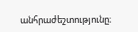անհրաժեշտությունը։